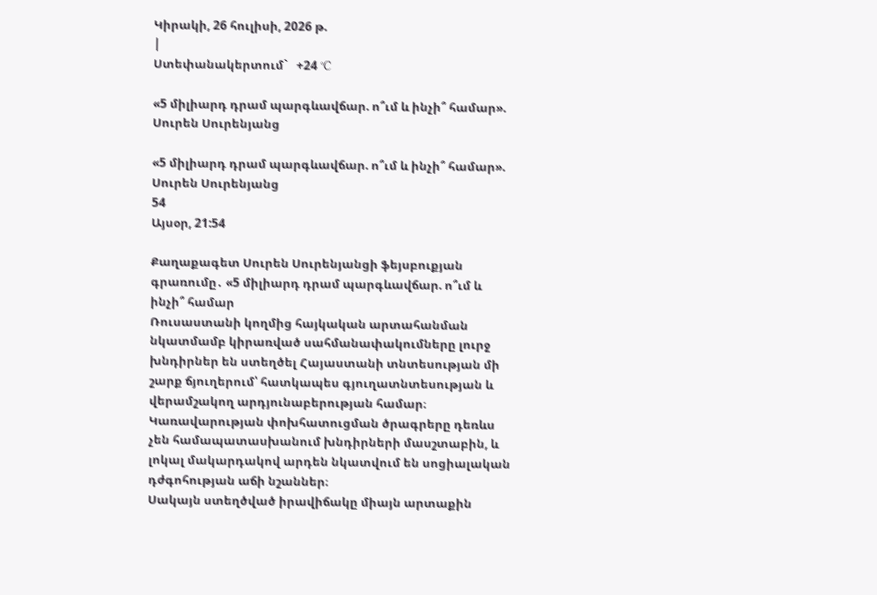Կիրակի, 26 հուլիսի, 2026 թ.
|
Ստեփանակերտում`   +24 °C

«5 միլիարդ դրամ պարգևավճար. ո՞ւմ և ինչի՞ համար». Սուրեն Սուրենյանց

«5 միլիարդ դրամ պարգևավճար. ո՞ւմ և ինչի՞ համար». Սուրեն Սուրենյանց
54
Այսօր, 21:54

Քաղաքագետ Սուրեն Սուրենյանցի ֆեյսբուքյան գրառումը․ «5 միլիարդ դրամ պարգևավճար. ո՞ւմ և ինչի՞ համար
Ռուսաստանի կողմից հայկական արտահանման նկատմամբ կիրառված սահմանափակումները լուրջ խնդիրներ են ստեղծել Հայաստանի տնտեսության մի շարք ճյուղերում՝ հատկապես գյուղատնտեսության և վերամշակող արդյունաբերության համար։
Կառավարության փոխհատուցման ծրագրերը դեռևս չեն համապատասխանում խնդիրների մասշտաբին, և լոկալ մակարդակով արդեն նկատվում են սոցիալական դժգոհության աճի նշաններ։
Սակայն ստեղծված իրավիճակը միայն արտաքին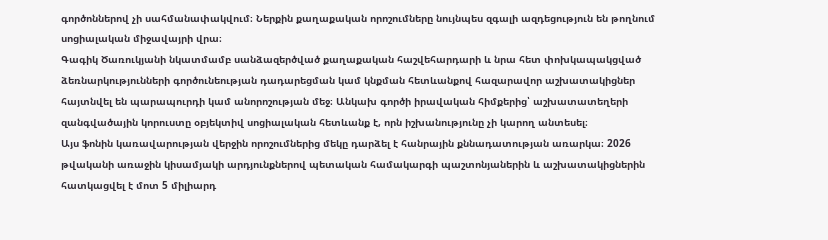գործոններով չի սահմանափակվում։ Ներքին քաղաքական որոշումները նույնպես զգալի ազդեցություն են թողնում սոցիալական միջավայրի վրա։
Գագիկ Ծառուկյանի նկատմամբ սանձազերծված քաղաքական հաշվեհարդարի և նրա հետ փոխկապակցված ձեռնարկությունների գործունեության դադարեցման կամ կնքման հետևանքով հազարավոր աշխատակիցներ հայտնվել են պարապուրդի կամ անորոշության մեջ։ Անկախ գործի իրավական հիմքերից՝ աշխատատեղերի զանգվածային կորուստը օբյեկտիվ սոցիալական հետևանք է, որն իշխանությունը չի կարող անտեսել։
Այս ֆոնին կառավարության վերջին որոշումներից մեկը դարձել է հանրային քննադատության առարկա։ 2026 թվականի առաջին կիսամյակի արդյունքներով պետական համակարգի պաշտոնյաներին և աշխատակիցներին հատկացվել է մոտ 5 միլիարդ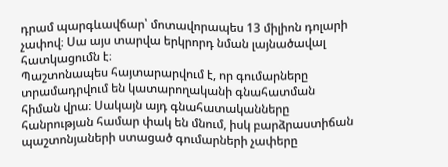դրամ պարգևավճար՝ մոտավորապես 13 միլիոն դոլարի չափով։ Սա այս տարվա երկրորդ նման լայնածավալ հատկացումն է։
Պաշտոնապես հայտարարվում է, որ գումարները տրամադրվում են կատարողականի գնահատման հիման վրա։ Սակայն այդ գնահատականները հանրության համար փակ են մնում, իսկ բարձրաստիճան պաշտոնյաների ստացած գումարների չափերը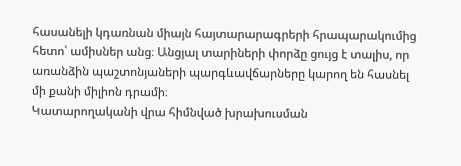հասանելի կդառնան միայն հայտարարագրերի հրապարակումից հետո՝ ամիսներ անց։ Անցյալ տարիների փորձը ցույց է տալիս, որ առանձին պաշտոնյաների պարգևավճարները կարող են հասնել մի քանի միլիոն դրամի։
Կատարողականի վրա հիմնված խրախուսման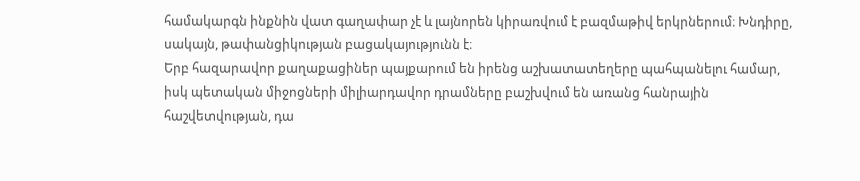համակարգն ինքնին վատ գաղափար չէ և լայնորեն կիրառվում է բազմաթիվ երկրներում։ Խնդիրը, սակայն, թափանցիկության բացակայությունն է։
Երբ հազարավոր քաղաքացիներ պայքարում են իրենց աշխատատեղերը պահպանելու համար, իսկ պետական միջոցների միլիարդավոր դրամները բաշխվում են առանց հանրային հաշվետվության, դա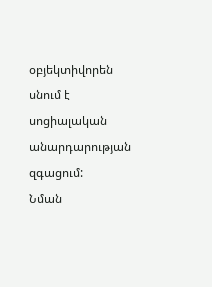օբյեկտիվորեն սնում է սոցիալական անարդարության զգացում:
Նման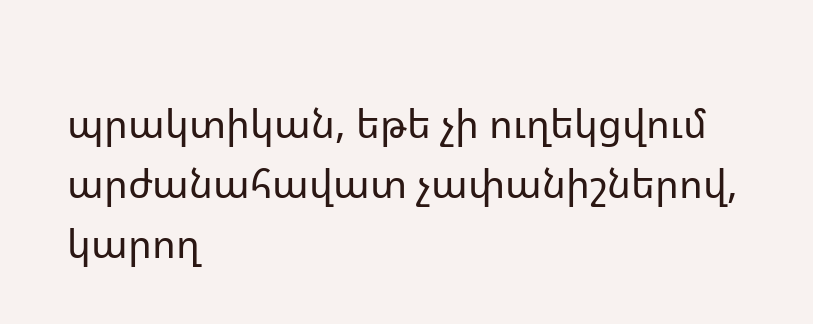պրակտիկան, եթե չի ուղեկցվում արժանահավատ չափանիշներով, կարող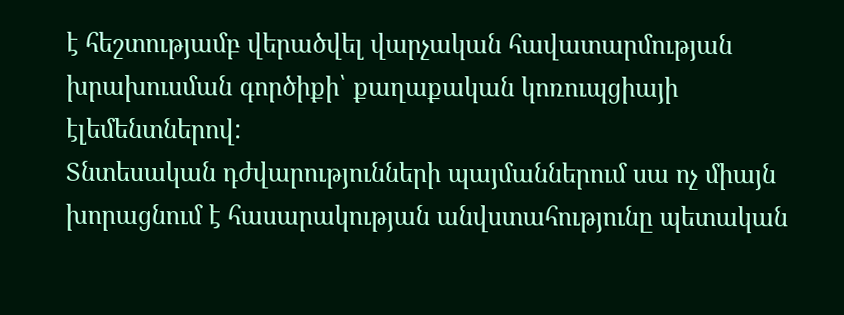է հեշտությամբ վերածվել վարչական հավատարմության խրախուսման գործիքի՝ քաղաքական կոռուպցիայի էլեմենտներով:
Տնտեսական դժվարությունների պայմաններում սա ոչ միայն խորացնում է հասարակության անվստահությունը պետական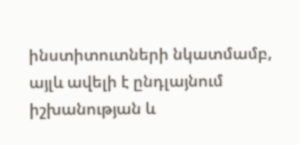ինստիտուտների նկատմամբ, այլև ավելի է ընդլայնում իշխանության և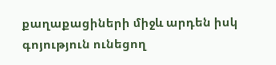քաղաքացիների միջև արդեն իսկ գոյություն ունեցող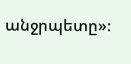անջրպետը»։